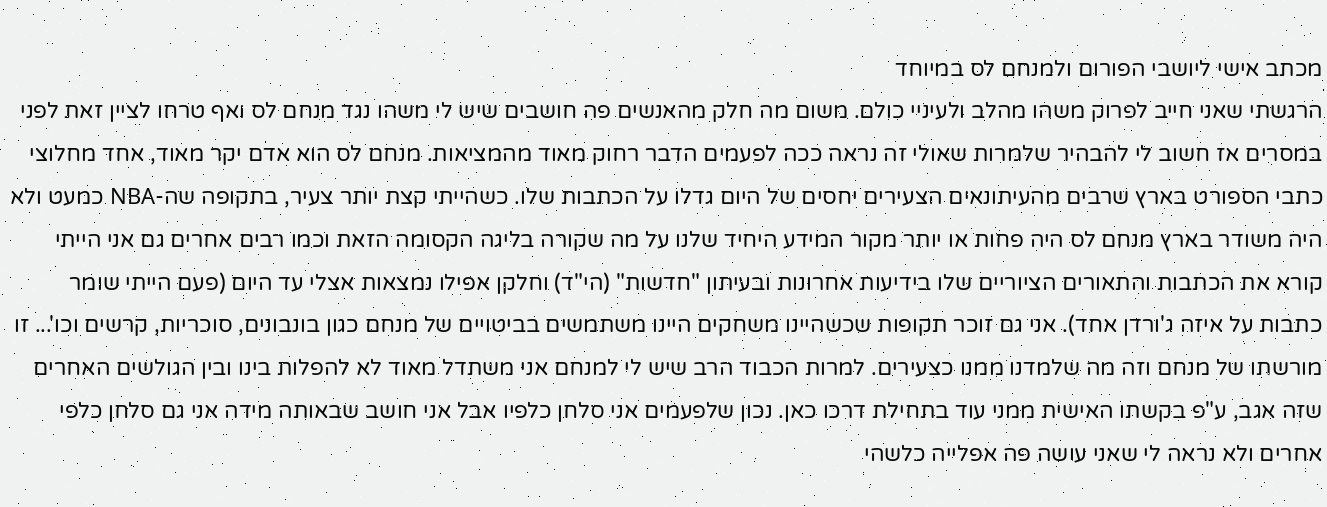מכתב אישי ליושבי הפורום ולמנחם לס במיוחד
הרגשתי שאני חייב לפרוק משהו מהלב ולעיניי כולם. משום מה חלק מהאנשים פה חושבים שיש לי משהו נגד מנחם לס ואף טרחו לציין זאת לפני במסרים אז חשוב לי להבהיר שלמרות שאולי זה נראה ככה לפעמים הדבר רחוק מאוד מהמציאות. מנחם לס הוא אדם יקר מאוד, אחד מחלוצי כתבי הספורט בארץ שרבים מהעיתונאים הצעירים יחסים של היום גדלו על הכתבות שלו. כשהייתי קצת יותר צעיר, בתקופה שה-NBA כמעט ולא היה משודר בארץ מנחם לס היה פחות או יותר מקור המידע היחיד שלנו על מה שקורה בליגה הקסומה הזאת וכמו רבים אחרים גם אני הייתי קורא את הכתבות והתאורים הציוריים שלו בידיעות אחרונות ובעיתון "חדשות" (הי"ד) וחלקן אפילו נמצאות אצלי עד היום (פעם הייתי שומר כתבות על איזה ג'ורדן אחד). אני גם זוכר תקופות שכשהיינו משחקים היינו משתמשים בביטויים של מנחם כגון בונבונים, סוכריות, קרשים וכו'... זו מורשתו של מנחם וזה מה שלמדנו ממנו כצעירים. למרות הכבוד הרב שיש לי למנחם אני משתדל מאוד לא להפלות בינו ובין הגולשים האחרים שזה אגב, ע"פ בקשתו האישית ממני עוד בתחילת דרכו כאן. נכון שלפעמים אני סלחן כלפיו אבל אני חושב שבאותה מידה אני גם סלחן כלפי אחרים ולא נראה לי שאני עושה פה אפלייה כלשהי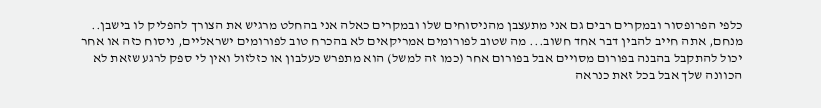כלפי הפרופסור ובמקרים רבים גם אני מתעצבן מהניסוחים שלו ובמקרים כאלה אני בהחלט מרגיש את הצורך להפליק לו בישבן.. מנחם, אתה חייב להבין דבר אחד חשוב... מה שטוב לפורומים אמריקאים לא בהכרח טוב לפורומים ישראליים, ניסוח כזה או אחר יכול להתקבל בהבנה בפורום מסויים אבל בפורום אחר (כמו זה למשל) הוא מתפרש כעלבון או כזלזול ואין לי ספק לרגע שזאת לא הכוונה שלך אבל בכל זאת כנראה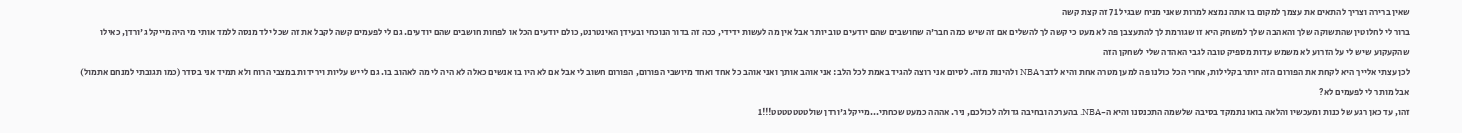שאין ברירה וצריך להתאים את עצמך למקום בו אתה נמצא למרות שאני מניח שבגיל 71 זה קצת קשה
ברור לי לחלוטין שהתשוקה שלך והאהבה שלך למשחק היא זו שגורמת לך להתעצבן פה לא מעט כי קשה לך להשלים אם זה שיש כמה חבר'ה שחושבים שהם יודעים טוב יותר אבל אין מה לעשות ידידי, ככה זה בדור הנוכחי ובעידן האינטרנט, כולם יודעים הכל או לפחות חושבים שהם יודעים. גם לי לפעמים קשה לקבל את זה שכל ילד מנסה ללמד אותי מי היה מייקל ג'ורדן, כאילו שהקעקוע שיש לי על הזרוע לא משמש עדות מספיק טובה לגבי האהדה שלי לשחקן הזה
לכן עצתי אלייך היא לקחת את הפורום הזה יותר בקלילות, אחרי הכל כולנו פה למען מטרה אחת והיא לדבר NBA ולהינות מזה. לסיום אני רוצה להגיד באמת לכל הלב: אני אוהב אותך ואני אוהב כל אחד ואחד מיושבי הפורום, הפורום חשוב לי אבל אם לא היו בו אנשים כאלה לא היה לי מה לאהוב בו. גם לי יש עליות וירידות במצבי הרוח ולא תמיד אני בסדר (כמו תגובתי למנחם אתמול) אבל מותר לי לפעמים לא?
זהו, עד כאן רגע של כנות ומעכשיו והלאה בואו נתמקד בסיבה שלשמה התכנסנו והיא ה-NBA. בהערכה ובחיבה גדולה לכולכם, ניר. אההה כמעט שכחתי...מייקל ג'ורדן שולטטטטטטט!!!1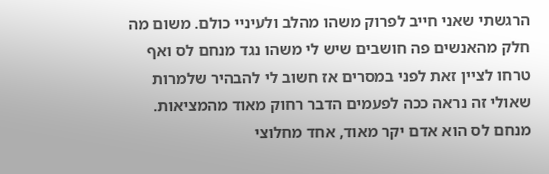הרגשתי שאני חייב לפרוק משהו מהלב ולעיניי כולם. משום מה חלק מהאנשים פה חושבים שיש לי משהו נגד מנחם לס ואף טרחו לציין זאת לפני במסרים אז חשוב לי להבהיר שלמרות שאולי זה נראה ככה לפעמים הדבר רחוק מאוד מהמציאות. מנחם לס הוא אדם יקר מאוד, אחד מחלוצי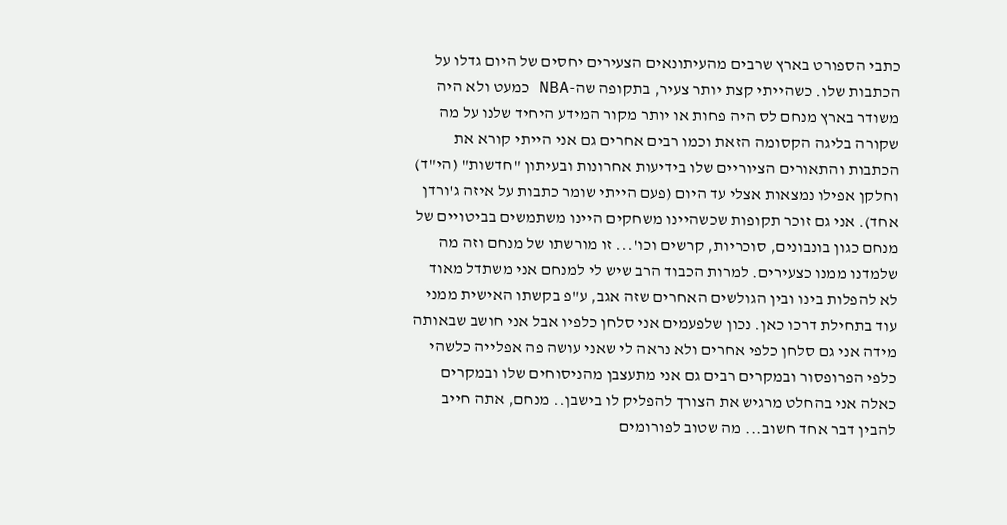כתבי הספורט בארץ שרבים מהעיתונאים הצעירים יחסים של היום גדלו על הכתבות שלו. כשהייתי קצת יותר צעיר, בתקופה שה-NBA כמעט ולא היה משודר בארץ מנחם לס היה פחות או יותר מקור המידע היחיד שלנו על מה שקורה בליגה הקסומה הזאת וכמו רבים אחרים גם אני הייתי קורא את הכתבות והתאורים הציוריים שלו בידיעות אחרונות ובעיתון "חדשות" (הי"ד) וחלקן אפילו נמצאות אצלי עד היום (פעם הייתי שומר כתבות על איזה ג'ורדן אחד). אני גם זוכר תקופות שכשהיינו משחקים היינו משתמשים בביטויים של מנחם כגון בונבונים, סוכריות, קרשים וכו'... זו מורשתו של מנחם וזה מה שלמדנו ממנו כצעירים. למרות הכבוד הרב שיש לי למנחם אני משתדל מאוד לא להפלות בינו ובין הגולשים האחרים שזה אגב, ע"פ בקשתו האישית ממני עוד בתחילת דרכו כאן. נכון שלפעמים אני סלחן כלפיו אבל אני חושב שבאותה מידה אני גם סלחן כלפי אחרים ולא נראה לי שאני עושה פה אפלייה כלשהי כלפי הפרופסור ובמקרים רבים גם אני מתעצבן מהניסוחים שלו ובמקרים כאלה אני בהחלט מרגיש את הצורך להפליק לו בישבן.. מנחם, אתה חייב להבין דבר אחד חשוב... מה שטוב לפורומים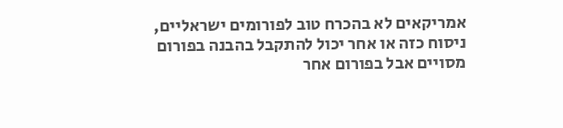אמריקאים לא בהכרח טוב לפורומים ישראליים, ניסוח כזה או אחר יכול להתקבל בהבנה בפורום מסויים אבל בפורום אחר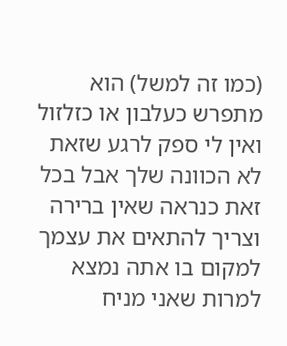(כמו זה למשל) הוא מתפרש כעלבון או כזלזול ואין לי ספק לרגע שזאת לא הכוונה שלך אבל בכל זאת כנראה שאין ברירה וצריך להתאים את עצמך למקום בו אתה נמצא למרות שאני מניח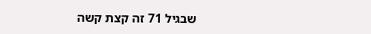שבגיל 71 זה קצת קשה